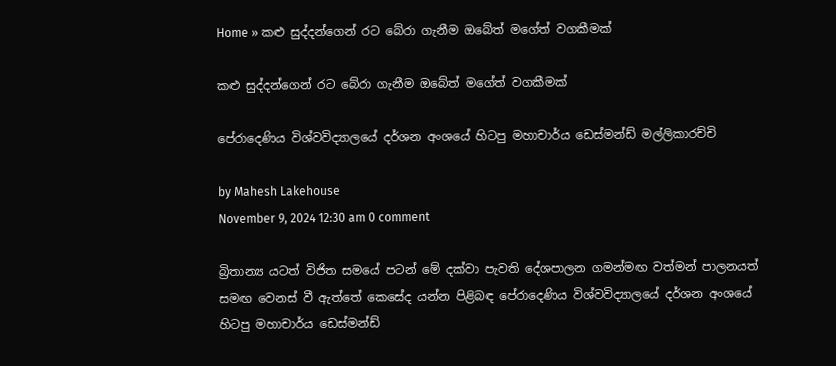Home » කළු සුද්දන්ගෙන් රට බේරා ගැනීම ඔබේත් මගේත් වගකීමක්

කළු සුද්දන්ගෙන් රට බේරා ගැනීම ඔබේත් මගේත් වගකීමක්

පේරාදෙණිය විශ්වවිද්‍යාලයේ දර්ශන අංශයේ හිටපු මහාචාර්ය ඩෙස්මන්ඩ් මල්ලිකාරච්චි

by Mahesh Lakehouse
November 9, 2024 12:30 am 0 comment

බ්‍රිතාන්‍ය යටත් විජිත සමයේ පටන් මේ දක්වා පැවති දේශපාලන ගමන්මඟ වත්මන් පාලනයත් සමඟ වෙනස් වී ඇත්තේ කෙසේද යන්න පිළිබඳ පේරාදෙණිය විශ්වවිද්‍යාලයේ දර්ශන අංශයේ හිටපු මහාචාර්ය ඩෙස්මන්ඩ්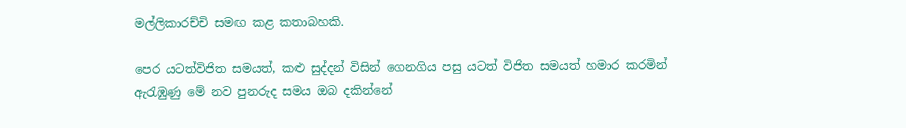මල්ලිකාරච්චි සමඟ කළ කතාබහකි.

පෙර යටත්විජිත සමයත්, කළු සුද්දන් විසින් ගෙනගිය පසු යටත් විජිත සමයත් හමාර කරමින් ඇරැඹුණු මේ නව පුනරුද සමය ඔබ දකින්නේ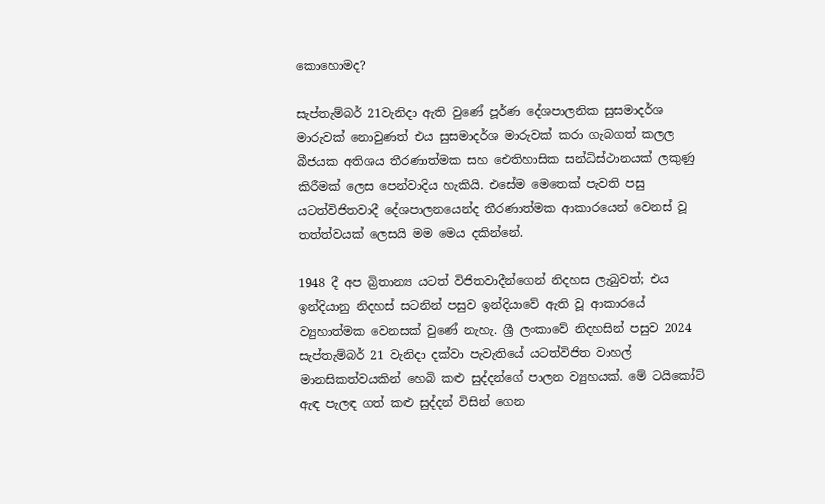කොහොමද?

සැප්තැම්බර් 21වැනිදා ඇති වුණේ පූර්ණ දේශපාලනික සුසමාදර්ශ මාරුවක් නොවුණත් එය සුසමාදර්ශ මාරුවක් කරා ගැබගත් කලල බීජයක අතිශය තීරණාත්මක සහ ඓතිහාසික සන්ධිස්ථානයක් ලකුණු කිරීමක් ලෙස පෙන්වාදිය හැකියි. එසේම මෙතෙක් පැවති පසු යටත්විජිතවාදී දේශපාලනයෙන්ද තීරණාත්මක ආකාරයෙන් වෙනස් වූ තත්ත්වයක් ලෙසයි මම මෙය දකින්නේ.

1948 දී අප බ්‍රිතාන්‍ය යටත් විජිතවාදීන්ගෙන් නිදහස ලැබුවත්; එය ඉන්දියානු නිදහස් සටනින් පසුව ඉන්දියාවේ ඇති වූ ආකාරයේ ව්‍යුහාත්මක වෙනසක් වුණේ නැහැ. ශ්‍රී ලංකාවේ නිදහසින් පසුව 2024 සැප්තැම්බර් 21 වැනිදා දක්වා පැවැතියේ යටත්විජිත වාහල් මානසිකත්වයකින් හෙබි කළු සුද්දන්ගේ පාලන ව්‍යුහයක්. මේ ටයිකෝට් ඇඳ පැලඳ ගත් කළු සුද්දන් විසින් ගෙන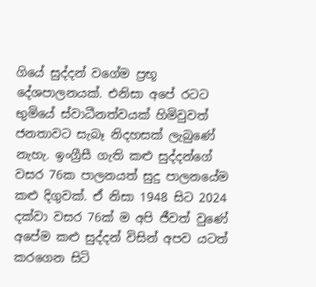ගියේ සුද්දන් වගේම ප්‍රභූ දේශපාලනයක්. එනිසා අපේ රටට භුමියේ ස්වාධීනත්වයක් හිමිවුවත් ජනතාවට සැබෑ නිදහසක් ලැබුණේ නැහැ. ඉංග්‍රීසී ගැති කළු සුද්දන්ගේ වසර 76ක පාලනයත් සුදු පාලනයේම කළු දිගුවක්. ඒ නිසා 1948 සිට 2024 දක්වා වසර 76ක් ම අපි ජීවත් වුණේ අපේම කළු සුද්දන් විසින් අපව යටත් කරගෙන සිටි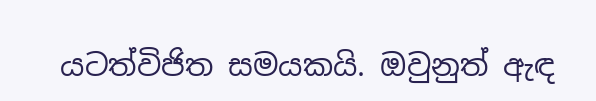යටත්විජිත සමයකයි. ඔවුනුත් ඇඳ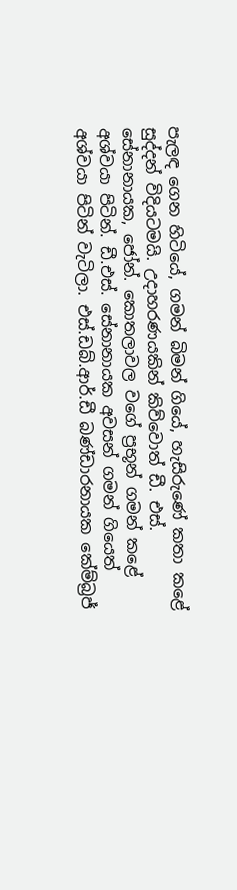පැලඳ ගෙන හිටියේ, ගමන් බිමන් ගියේ, හැසිරුණේ කතා කළේ සුද්දන් විදියටමයි. උදාහරණයකින් කිව්වොත් ඩී. එස්. සේනානායක, ජෝන්. කොතලාවල වගේ ප්‍රභූන් ගමන් කළේ අශ්වයා පිටින්. ඩී.එස්. සේනානායක අවසන් ගමන් ගියෙත් අශ්වයා පිටින් වැටිලා. එස්.ඩබ්.ආර්.ඩී බණ්ඩාරනායක කේම්බ්‍රජ්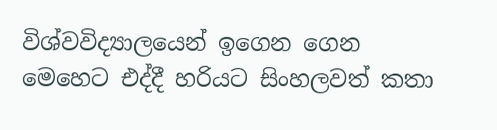විශ්වවිද්‍යාලයෙන් ඉගෙන ගෙන මෙහෙට එද්දී හරියට සිංහලවත් කතා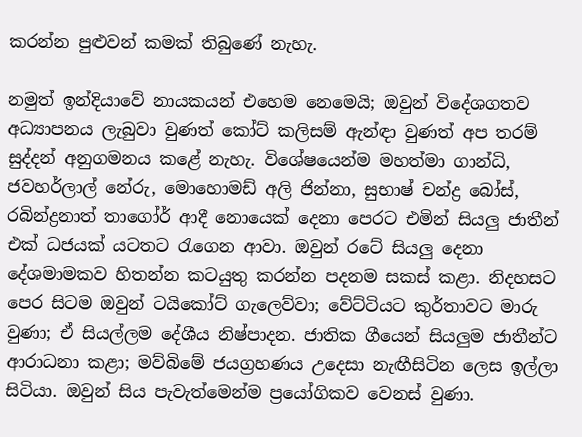කරන්න පුළුවන් කමක් තිබුණේ නැහැ.

නමුත් ඉන්දියාවේ නායකයන් එහෙම නෙමෙයි; ඔවුන් විදේශගතව අධ්‍යාපනය ලැබුවා වුණත් කෝට් කලිසම් ඇන්ඳා වුණත් අප තරම් සුද්දන් අනුගමනය කළේ නැහැ. විශේෂයෙන්ම මහත්මා ගාන්ධි, ජවහර්ලාල් නේරු, මොහොමඩ් අලි ජින්නා, සුභාෂ් චන්ද්‍ර බෝස්, රබින්ද්‍රනාත් තාගෝර් ආදී නොයෙක් දෙනා පෙරට එමින් සියලු ජාතීන් එක් ධජයක් යටතට රැගෙන ආවා. ඔවුන් රටේ සියලු දෙනා දේශමාමකව හිතන්න කටයුතු කරන්න පදනම සකස් කළා. නිදහසට පෙර සිටම ඔවුන් ටයිකෝට් ගැලෙව්වා; වේට්ටියට කුර්තාවට මාරු වුණා; ඒ සියල්ලම දේශීය නිෂ්පාදන. ජාතික ගීයෙන් සියලුම ජාතීන්ට ආරාධනා කළා; මව්බිමේ ජයග්‍රහණය උදෙසා නැඟීසිටින ලෙස ඉල්ලා සිටියා. ඔවුන් සිය පැවැත්මෙන්ම ප්‍රයෝගිකව වෙනස් වුණා.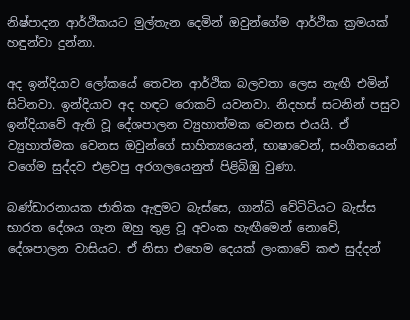නිෂ්පාදන ආර්ථිකයට මුල්තැන දෙමින් ඔවුන්ගේම ආර්ථික ක්‍රමයක් හඳුන්වා දුන්නා.

අද ඉන්දියාව ලෝකයේ තෙවන ආර්ථික බලවතා ලෙස නැඟී එමින් සිටිනවා. ඉන්දියාව අද හඳට රොකට් යවනවා. නිදහස් සටනින් පසුව ඉන්දියාවේ ඇති වූ දේශපාලන ව්‍යුහාත්මක වෙනස එයයි. ඒ ව්‍යුහාත්මක වෙනස ඔවුන්ගේ සාහිත්‍යයෙන්, භාෂාවෙන්, සංගීතයෙන් වගේම සුද්දව එළවපු අරගලයෙනුත් පිළිබිඹු වුණා.

බණ්ඩාරනායක ජාතික ඇඳුමට බැස්සෙ, ගාන්ධි වේටිටියට බැස්ස භාරත දේශය ගැන ඔහු තුළ වූ අවංක හැඟීමෙන් නොවේ, දේශපාලන වාසියට. ඒ නිසා එහෙම දෙයක් ලංකාවේ කළු සුද්දන්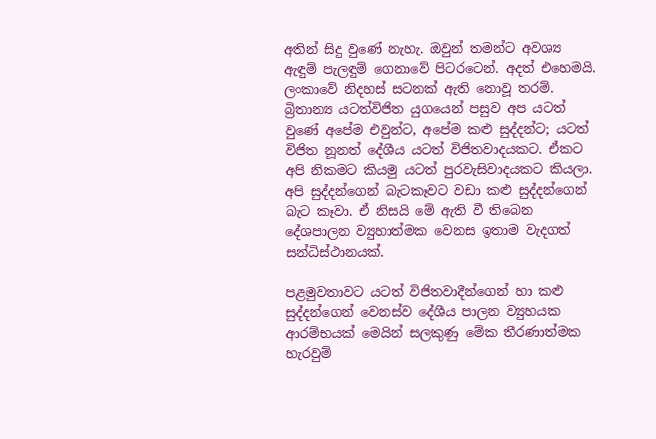අතින් සිදු වුණේ නැහැ. ඔවුන් තමන්ට අවශ්‍ය ඇඳුම් පැලඳුම් ගෙනාවේ පිටරටෙන්. අදත් එහෙමයි. ලංකාවේ නිදහස් සටනක් ඇති නොවූ තරම්. බ්‍රිතාන්‍ය යටත්විජිත යුගයෙන් පසුව අප යටත් වුණේ අපේම එවුන්ට, අපේම කළු සුද්දන්ට; යටත් විජිත නූනත් දේශීය යටත් විජිතවාදයකට. ඒකට අපි නිකමට කියමු යටත් පුරවැසිවාදයකට කියලා. අපි සුද්දන්ගෙන් බැටකෑවට වඩා කළු සුද්දන්ගෙන් බැට කෑවා. ඒ නිසයි මේ ඇති වී තිබෙන දේශපාලන ව්‍යුහාත්මක වෙනස ඉතාම වැදගත් සන්ධිස්ථානයක්.

පළමුවතාවට යටත් විජිතවාදීන්ගෙන් හා කළු සුද්දන්ගෙන් වෙනස්ව දේශීය පාලන ව්‍යුහයක ආරම්භයක් මෙයින් සලකුණු මේක තීරණාත්මක හැරවුම්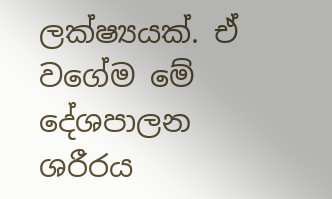ලක්ෂ්‍යයක්. ඒ වගේම මේ දේශපාලන ශරීරය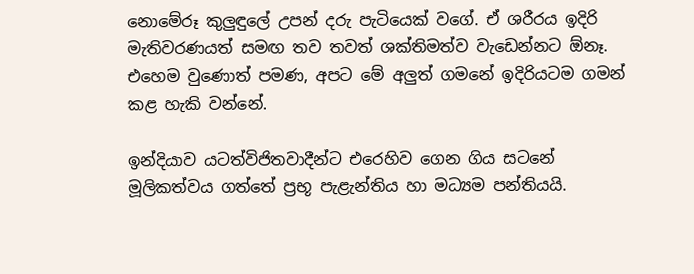නොමේරූ කුලුඳුලේ උපන් දරු පැටියෙක් වගේ. ඒ ශරීරය ඉදිරි මැතිවරණයත් සමඟ තව තවත් ශක්තිමත්ව වැඩෙන්නට ඕනෑ. එහෙම වුණොත් පමණ, අපට මේ අලුත් ගමනේ ඉදිරියටම ගමන් කළ හැකි වන්නේ.

ඉන්දියාව යටත්විජිතවාදීන්ට එරෙහිව ගෙන ගිය සටනේ මූලිකත්වය ගත්තේ ප්‍රභූ පැළැන්තිය හා මධ්‍යම පන්තියයි.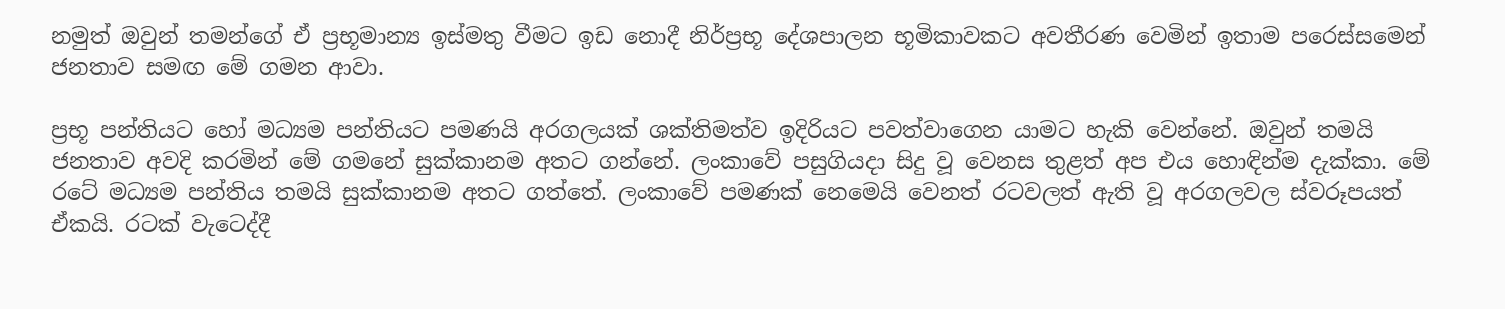නමුත් ඔවුන් තමන්ගේ ඒ ප්‍රභූමාන්‍ය ඉස්මතු වීමට ඉඩ නොදී නිර්ප්‍රභූ දේශපාලන භූමිකාවකට අවතීරණ වෙමින් ඉතාම පරෙස්සමෙන් ජනතාව සමඟ මේ ගමන ආවා.

ප්‍රභූ පන්තියට හෝ මධ්‍යම පන්තියට පමණයි අරගලයක් ශක්තිමත්ව ඉදිරියට පවත්වාගෙන යාමට හැකි වෙන්නේ. ඔවුන් තමයි ජනතාව අවදි කරමින් මේ ගමනේ සුක්කානම අතට ගන්නේ. ලංකාවේ පසුගියදා සිදු වූ වෙනස තුළත් අප එය හොඳින්ම දැක්කා. මේ රටේ මධ්‍යම පන්තිය තමයි සුක්කානම අතට ගත්තේ. ලංකාවේ පමණක් නෙමෙයි වෙනත් රටවලත් ඇති වූ අරගලවල ස්වරූපයත් ඒකයි. රටක් වැටෙද්දී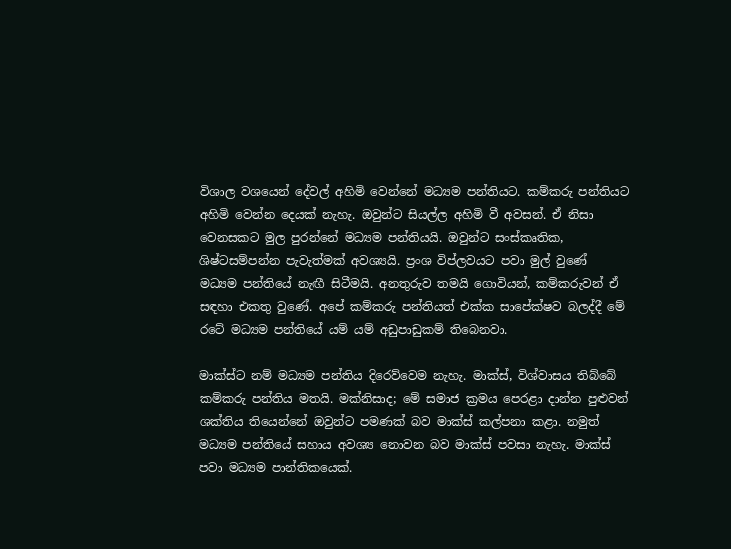විශාල වශයෙන් දේවල් අහිමි වෙන්නේ මධ්‍යම පන්තියට. කම්කරු පන්තියට අහිමි වෙන්න දෙයක් නැහැ. ඔවුන්ට සියල්ල අහිමි වී අවසන්. ඒ නිසා වෙනසකට මුල පුරන්නේ මධ්‍යම පන්තියයි. ඔවුන්ට සංස්කෘතික, ශිෂ්ටසම්පන්න පැවැත්මක් අවශ්‍යයි. ප්‍රංශ විප්ලවයට පවා මුල් වුණේ මධ්‍යම පන්තියේ නැඟී සිටීමයි. අනතුරුව තමයි ගොවියන්, කම්කරුවන් ඒ සඳහා එකතු වුණේ. අපේ කම්කරු පන්තියත් එක්ක සාපේක්ෂව බලද්දී මේ රටේ මධ්‍යම පන්තියේ යම් යම් අඩුපාඩුකම් තිබෙනවා.

මාක්ස්ට නම් මධ්‍යම පන්තිය දිරෙව්වෙම නැහැ. මාක්ස්, විශ්වාසය තිබ්බේ කම්කරු පන්තිය මතයි. මක්නිසාද; මේ සමාජ ක්‍රමය පෙරළා දාන්න පුළුවන් ශක්තිය තියෙන්නේ ඔවුන්ට පමණක් බව මාක්ස් කල්පනා කළා. නමුත් මධ්‍යම පන්තියේ සහාය අවශ්‍ය නොවන බව මාක්ස් පවසා නැහැ. මාක්ස් පවා මධ්‍යම පාන්තිකයෙක්.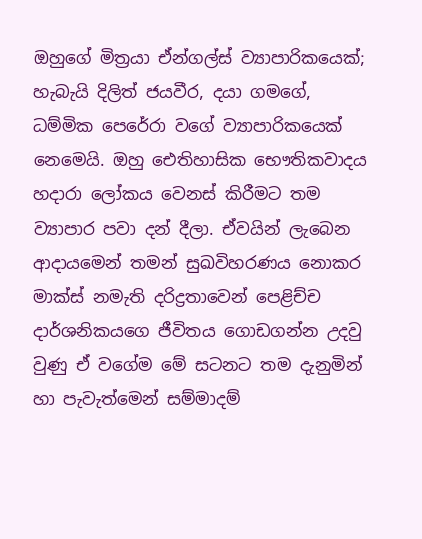ඔහුගේ මිත්‍රයා ඒන්ගල්ස් ව්‍යාපාරිකයෙක්; හැබැයි දිලිත් ජයවීර, දයා ගමගේ, ධම්මික පෙරේරා වගේ ව්‍යාපාරිකයෙක් නෙමෙයි. ඔහු ඓතිහාසික භෞතිකවාදය හදාරා ලෝකය වෙනස් කිරීමට තම ව්‍යාපාර පවා දන් දීලා. ඒවයින් ලැබෙන ආදායමෙන් තමන් සුඛවිහරණය නොකර මාක්ස් නමැති දරිද්‍රතාවෙන් පෙළිච්ච දාර්ශනිකයගෙ ජීවිතය ගොඩගන්න උදවු වුණු ඒ වගේම මේ සටනට තම දැනුමින් හා පැවැත්මෙන් සම්මාදම්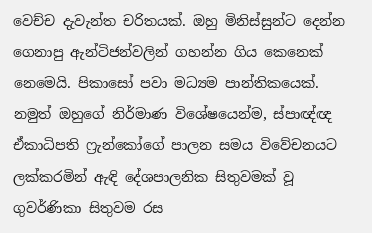වෙච්ච දැවැන්ත චරිතයක්. ඔහු මිනිස්සුන්ට දෙන්න ගෙනාපු ඇන්ටිජන්වලින් ගහන්න ගිය කෙනෙක් නෙමෙයි. පිකාසෝ පවා මධ්‍යම පාන්තිකයෙක්. නමුත් ඔහුගේ නිර්මාණ විශේෂයෙන්ම, ස්පාඥ්ඥ ඒකාධිපති ෆ්‍රැන්කෝගේ පාලන සමය විවේචනයට ලක්කරමින් ඇඳි දේශපාලනික සිතුවමක් වූ ගුවර්ණිකා සිතුවම රස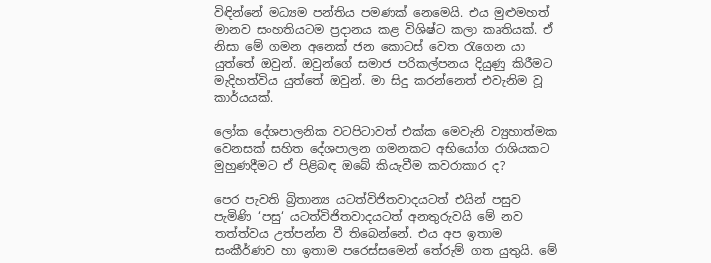විඳින්නේ මධ්‍යම පන්තිය පමණක් නෙමෙයි. එය මුළුමහත් මානව සංහතියටම ප්‍රදානය කළ විශිෂ්ට කලා කෘතියක්. ඒ නිසා මේ ගමන අනෙක් ජන කොටස් වෙත රැගෙන යා යුත්තේ ඔවුන්. ඔවුන්ගේ සමාජ පරිකල්පනය දියුණු කිරීමට මැදිහත්විය යුත්තේ ඔවුන්. මා සිදු කරන්නෙත් එවැනිම වූ කාර්යයක්.

ලෝක දේශපාලනික වටපිටාවත් එක්ක මෙවැනි ව්‍යුහාත්මක වෙනසක් සහිත දේශපාලන ගමනකට අභියෝග රාශියකට මුහුණදීමට ඒ පිළිබඳ ඔබේ කියැවීම කවරාකාර ද?

පෙර පැවති බ්‍රිතාන්‍ය යටත්විජිතවාදයටත් එයින් පසුව පැමිණි ‘පසු‘ යටත්විජිතවාදයටත් අනතුරුවයි මේ නව තත්ත්වය උත්පන්න වී තිබෙන්නේ. එය අප ඉතාම සංකීර්ණව හා ඉතාම පරෙස්සමෙන් තේරුම් ගත යුතුයි. මේ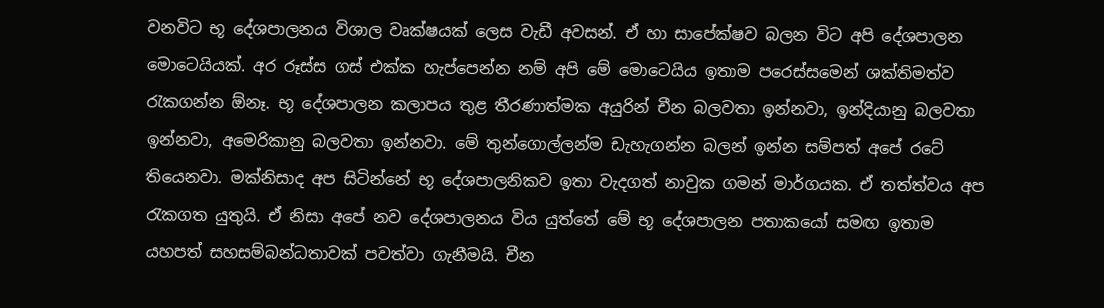වනවිට භූ දේශපාලනය විශාල වෘක්ෂයක් ලෙස වැඩී අවසන්. ඒ හා සාපේක්ෂව බලන විට අපි දේශපාලන මොටෙයියක්. අර රූස්ස ගස් එක්ක හැප්පෙන්න නම් අපි මේ මොටෙයිය ඉතාම පරෙස්සමෙන් ශක්තිමත්ව රැකගන්න ඕනෑ. භූ දේශපාලන කලාපය තුළ තීරණාත්මක අයුරින් චීන බලවතා ඉන්නවා, ඉන්දියානු බලවතා ඉන්නවා, අමෙරිකානු බලවතා ඉන්නවා. මේ තුන්ගොල්ලන්ම ඩැහැගන්න බලන් ඉන්න සම්පත් අපේ රටේ තියෙනවා. මක්නිසාද අප සිටින්නේ භූ දේශපාලනිකව ඉතා වැදගත් නාවුක ගමන් මාර්ගයක. ඒ තත්ත්වය අප රැකගත යුතුයි. ඒ නිසා අපේ නව දේශපාලනය විය යුත්තේ මේ භූ දේශපාලන පතාකයෝ සමඟ ඉතාම යහපත් සහසම්බන්ධතාවක් පවත්වා ගැනීමයි. චීන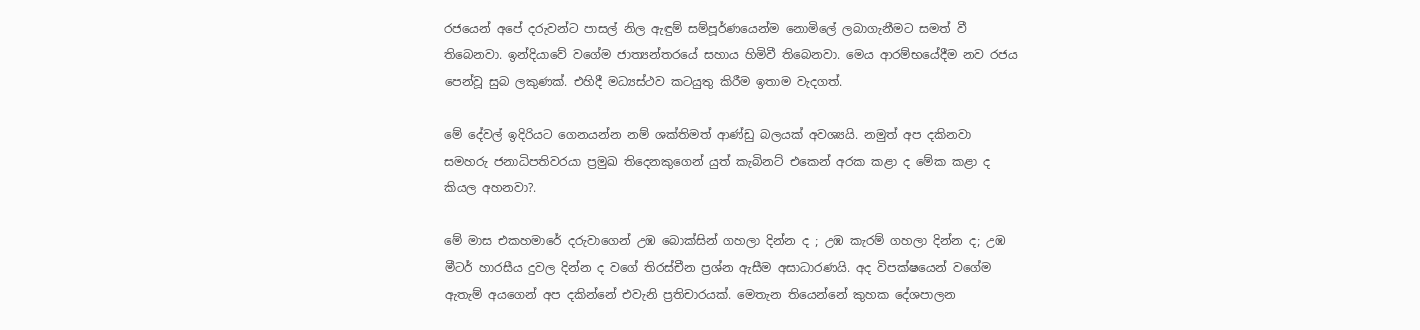රජයෙන් අපේ දරුවන්ට පාසල් නිල ඇඳුම් සම්පූර්ණයෙන්ම නොමිලේ ලබාගැනීමට සමත් වී තිබෙනවා. ඉන්දියාවේ වගේම ජාත්‍යන්තරයේ සහාය හිමිවී තිබෙනවා. මෙය ආරම්භයේදීම නව රජය පෙන්වූ සුබ ලකුණක්. එහිදී මධ්‍යස්ථව කටයුතු කිරීම ඉතාම වැදගත්.

මේ දේවල් ඉදිරියට ගෙනයන්න නම් ශක්තිමත් ආණ්ඩු බලයක් අවශ්‍යයි. නමුත් අප දකිනවා සමහරු ජනාධිපතිවරයා ප්‍රමුඛ තිදෙනකුගෙන් යුත් කැබිනට් එකෙන් අරක කළා ද මේක කළා ද කියල අහනවා?.

මේ මාස එකහමාරේ දරුවාගෙන් උඹ බොක්සින් ගහලා දින්න ද ; උඹ කැරම් ගහලා දින්න ද; උඹ මීටර් හාරසීය දුවල දින්න ද වගේ තිරස්චීන ප්‍රශ්න ඇසීම අසාධාරණයි. අද විපක්ෂයෙන් වගේම ඇතැම් අයගෙන් අප දකින්නේ එවැනි ප්‍රතිචාරයක්. මෙතැන තියෙන්නේ කුහක දේශපාලන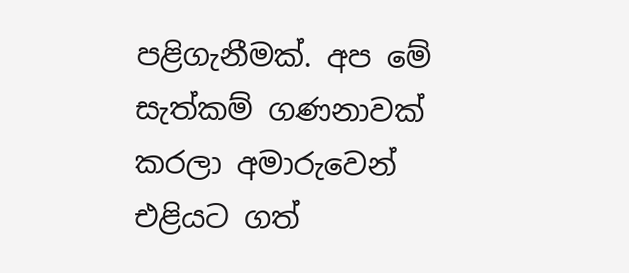පළිගැනීමක්. අප මේ සැත්කම් ගණනාවක් කරලා අමාරුවෙන් එළියට ගත්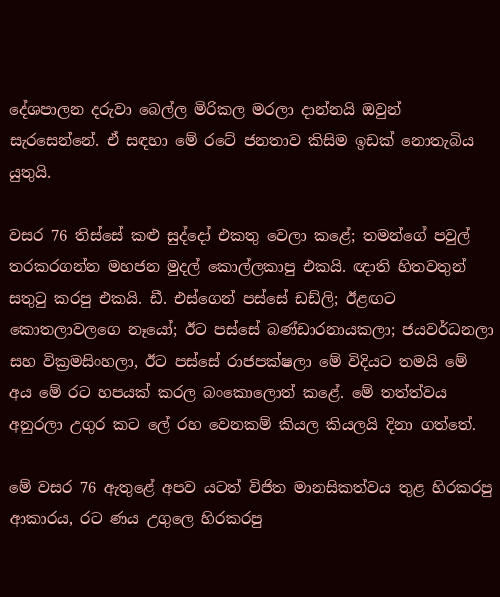දේශපාලන දරුවා බෙල්ල මිරිකල මරලා දාන්නයි ඔවුන් සැරසෙන්නේ. ඒ සඳහා මේ රටේ ජනතාව කිසිම ඉඩක් නොතැබිය යුතුයි.

වසර 76 තිස්සේ කළු සුද්දෝ එකතු වෙලා කළේ; තමන්ගේ පවුල් තරකරගන්න මහජන මුදල් කොල්ලකාපු එකයි. ඥාති හිතවතුන් සතුටු කරපු එකයි. ඩී. එස්ගෙන් පස්සේ ඩඩ්ලි; ඊළඟට කොතලාවලගෙ නෑයෝ; ඊට පස්සේ බණ්ඩාරනායකලා; ජයවර්ධනලා සහ වික්‍රමසිංහලා, ඊට පස්සේ රාජපක්ෂලා මේ විදියට තමයි මේ අය මේ රට හපයක් කරල බංකොලොත් කළේ. මේ තත්ත්වය අනුරලා උගුර කට ලේ රහ වෙනකම් කියල කියලයි දිනා ගත්තේ.

මේ වසර 76 ඇතුළේ අපව යටත් විජිත මානසිකත්වය තුළ හිරකරපු ආකාරය, රට ණය උගුලෙ හිරකරපු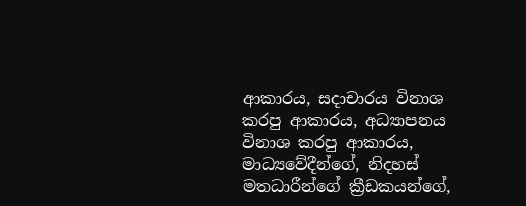ආකාරය, සදාචාරය විනාශ කරපු ආකාරය, අධ්‍යාපනය විනාශ කරපු ආකාරය, මාධ්‍යවේදීන්ගේ, නිදහස් මතධාරීන්ගේ ක්‍රීඩකයන්ගේ,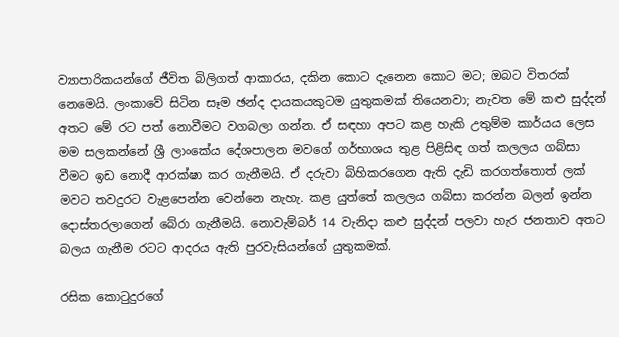ව්‍යාපාරිකයන්ගේ ජීවිත බිලිගත් ආකාරය, දකින කොට දැනෙන කොට මට; ඔබට විතරක් නෙමෙයි. ලංකාවේ සිටින සෑම ඡන්ද දායකයකුටම යුතුකමක් තියෙනවා; නැවත මේ කළු සුද්දන් අතට මේ රට පත් නොවීමට වගබලා ගන්න. ඒ සඳහා අපට කළ හැකි උතුම්ම කාර්යය ලෙස මම සලකන්නේ ශ්‍රී ලාංකේය දේශපාලන මවගේ ගර්භාශය තුළ පිළිසිඳ ගත් කලලය ගබ්සා වීමට ඉඩ නොදී ආරක්ෂා කර ගැනීමයි. ඒ දරුවා බිහිකරගෙන ඇති දැඩි කරගත්තොත් ලක් මවට තවදුරට වැළපෙන්න වෙන්නෙ නැහැ. කළ යුත්තේ කලලය ගබ්සා කරන්න බලන් ඉන්න දොස්තරලාගෙන් බේරා ගැනීමයි. නොවැම්බර් 14 වැනිදා කළු සුද්දන් පලවා හැර ජනතාව අතට බලය ගැනීම රටට ආදරය ඇති පුරවැසියන්ගේ යුතුකමක්.

රසික කොටුදුරගේ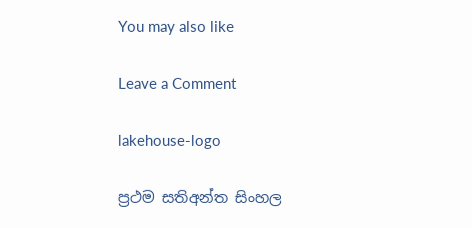You may also like

Leave a Comment

lakehouse-logo

ප්‍රථම සතිඅන්ත සිංහල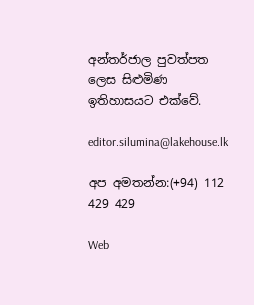අන්තර්ජාල පුවත්පත ලෙස සිළුමිණ ඉතිහාසයට එක්වේ.

editor.silumina@lakehouse.lk

අප අමතන්න:(+94) 112 429 429

Web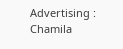Advertising :
Chamila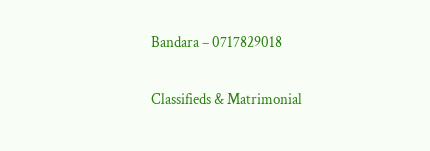Bandara – 0717829018

Classifieds & Matrimonial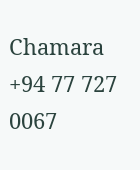Chamara  +94 77 727 0067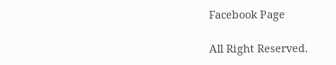Facebook Page

All Right Reserved.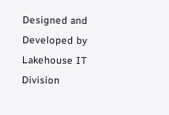Designed and Developed by Lakehouse IT Division